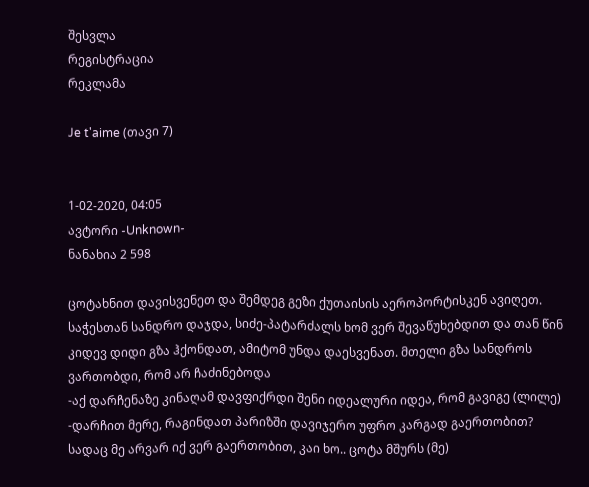შესვლა
რეგისტრაცია
რეკლამა

Je t'aime (თავი 7)


1-02-2020, 04:05
ავტორი -Unknown-
ნანახია 2 598

ცოტახნით დავისვენეთ და შემდეგ გეზი ქუთაისის აეროპორტისკენ ავიღეთ. საჭესთან სანდრო დაჯდა, სიძე-პატარძალს ხომ ვერ შევაწუხებდით და თან წინ კიდევ დიდი გზა ჰქონდათ, ამიტომ უნდა დაესვენათ. მთელი გზა სანდროს ვართობდი, რომ არ ჩაძინებოდა
-აქ დარჩენაზე კინაღამ დავფიქრდი შენი იდეალური იდეა, რომ გავიგე (ლილე)
-დარჩით მერე, რაგინდათ პარიზში დავიჯერო უფრო კარგად გაერთობით? სადაც მე არვარ იქ ვერ გაერთობით, კაი ხო.. ცოტა მშურს (მე)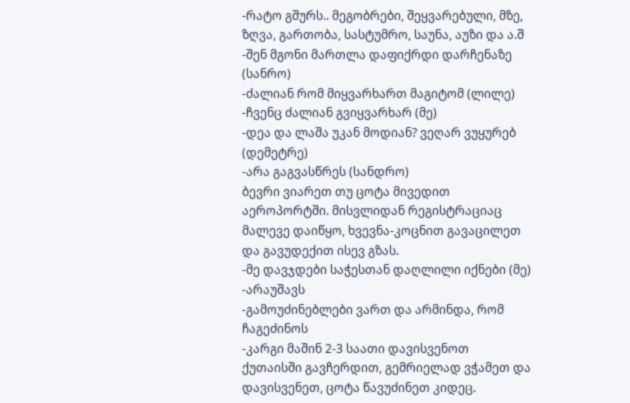-რატო გშურს.. მეგობრები, შეყვარებული, მზე, ზღვა, გართობა, სასტუმრო, საუნა, აუზი და ა.შ
-შენ მგონი მართლა დაფიქრდი დარჩენაზე (სანრო)
-ძალიან რომ მიყვარხართ მაგიტომ (ლილე)
-ჩვენც ძალიან გვიყვარხარ (მე)
-დეა და ლაშა უკან მოდიან? ვეღარ ვუყურებ (დემეტრე)
-არა გაგვასწრეს (სანდრო)
ბევრი ვიარეთ თუ ცოტა მივედით აეროპორტში. მისვლიდან რეგისტრაციაც მალევე დაიწყო, ხვევნა-კოცნით გავაცილეთ და გავუდექით ისევ გზას.
-მე დავჯდები საჭესთან დაღლილი იქნები (მე)
-არაუშავს
-გამოუძინებლები ვართ და არმინდა, რომ ჩაგეძინოს
-კარგი მაშინ 2-3 საათი დავისვენოთ
ქუთაისში გავჩერდით, გემრიელად ვჭამეთ და დავისვენეთ, ცოტა წავუძინეთ კიდეც.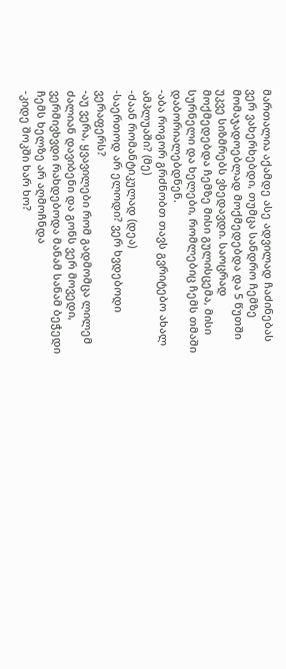მართალია აქამდე ასე ადვილად ჩაძინებას ვერ ვახერხებდი, თუმცა სანდრო ჩემზე მომაჯადოებლად მოქმედებდა და 5 წუთში უკვე სიზმრებს ვხედავდი. საოცრად მოქმედებდა ჩემზე მისი გულისცემა, მისი სურნელი და ხელები, რომლებიც ჩემს თმაში დაბორიალებდნენ.
-აბა როგორ გრძნობთ თავს გვრიტებო ახალ ამპლუაში? (მე)
-ძაან რომანტიკულად (დეა)
-საერთოდ არ ელოდი? ვერ ხვდებოდი ვერაფერს?
-აუ ვერა, ყვავილები რომ გადმომცა ლილემ ძალიან დავიბენი და გონს ვერ მოვედი, ვერმივხვდი რახდებოდა მანამ სანამ ბეჭედი ჩემს ხელზე არ აღმოჩნდა
-კიდე შოკში ხარ ხო?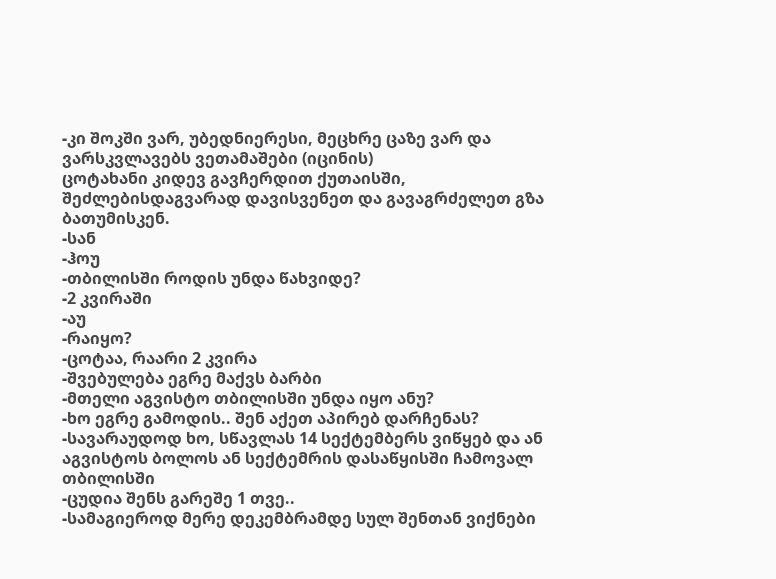-კი შოკში ვარ, უბედნიერესი, მეცხრე ცაზე ვარ და ვარსკვლავებს ვეთამაშები (იცინის)
ცოტახანი კიდევ გავჩერდით ქუთაისში, შეძლებისდაგვარად დავისვენეთ და გავაგრძელეთ გზა ბათუმისკენ.
-სან
-ჰოუ
-თბილისში როდის უნდა წახვიდე?
-2 კვირაში
-აუ
-რაიყო?
-ცოტაა, რაარი 2 კვირა
-შვებულება ეგრე მაქვს ბარბი
-მთელი აგვისტო თბილისში უნდა იყო ანუ?
-ხო ეგრე გამოდის.. შენ აქეთ აპირებ დარჩენას?
-სავარაუდოდ ხო, სწავლას 14 სექტემბერს ვიწყებ და ან აგვისტოს ბოლოს ან სექტემრის დასაწყისში ჩამოვალ თბილისში
-ცუდია შენს გარეშე 1 თვე..
-სამაგიეროდ მერე დეკემბრამდე სულ შენთან ვიქნები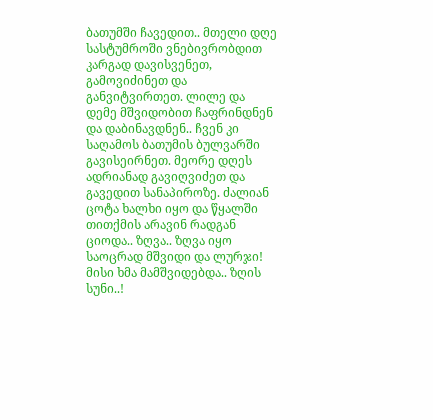ბათუმში ჩავედით.. მთელი დღე სასტუმროში ვნებივრობდით კარგად დავისვენეთ, გამოვიძინეთ და განვიტვირთეთ. ლილე და დემე მშვიდობით ჩაფრინდნენ და დაბინავდნენ.. ჩვენ კი საღამოს ბათუმის ბულვარში გავისეირნეთ. მეორე დღეს ადრიანად გავიღვიძეთ და გავედით სანაპიროზე. ძალიან ცოტა ხალხი იყო და წყალში თითქმის არავინ რადგან ციოდა.. ზღვა.. ზღვა იყო საოცრად მშვიდი და ლურჯი! მისი ხმა მამშვიდებდა.. ზღის სუნი..!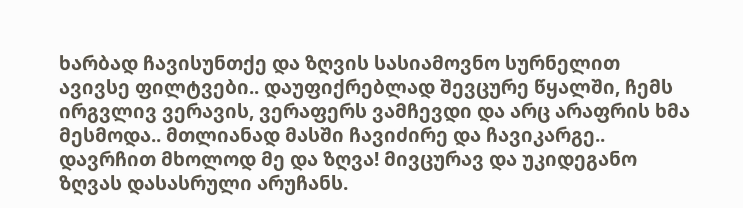ხარბად ჩავისუნთქე და ზღვის სასიამოვნო სურნელით ავივსე ფილტვები.. დაუფიქრებლად შევცურე წყალში, ჩემს ირგვლივ ვერავის, ვერაფერს ვამჩევდი და არც არაფრის ხმა მესმოდა.. მთლიანად მასში ჩავიძირე და ჩავიკარგე.. დავრჩით მხოლოდ მე და ზღვა! მივცურავ და უკიდეგანო ზღვას დასასრული არუჩანს.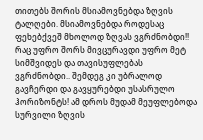თითებს შორის მსიამოვნებდა ზღვის ტალღები. მსიამოვნებდა როდესაც ფეხებქვეშ მხოლოდ ზღვას ვგრძნობდი!! რაც უფრო შორს მივცურავდი უფრო მეტ სიმშვიდეს და თავისუფლებას ვგრძნობდი.. შემდეგ კი უბრალოდ გავჩერდი და გავყურებდი უსასრულო ჰორიზონტს! ამ დროს მუდამ მეუფლებოდა სურვილი ზღვის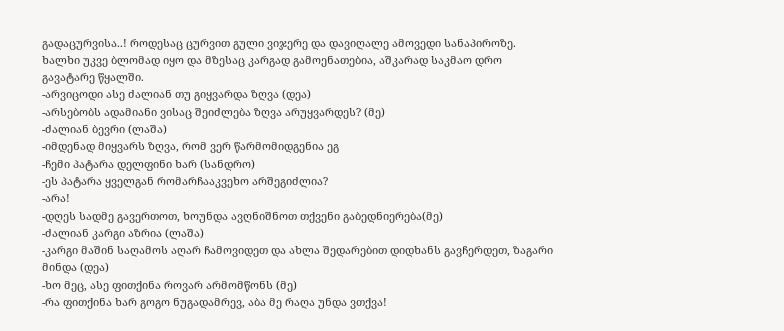გადაცურვისა..! როდესაც ცურვით გული ვიჯერე და დავიღალე ამოვედი სანაპიროზე. ხალხი უკვე ბლომად იყო და მზესაც კარგად გამოენათებია, აშკარად საკმაო დრო გავატარე წყალში.
-არვიცოდი ასე ძალიან თუ გიყვარდა ზღვა (დეა)
-არსებობს ადამიანი ვისაც შეიძლება ზღვა არუყვარდეს? (მე)
-ძალიან ბევრი (ლაშა)
-იმდენად მიყვარს ზღვა, რომ ვერ წარმომიდგენია ეგ
-ჩემი პატარა დელფინი ხარ (სანდრო)
-ეს პატარა ყველგან რომარჩააკვეხო არშეგიძლია?
-არა!
-დღეს სადმე გავერთოთ, ხოუნდა ავღნიშნოთ თქვენი გაბედნიერება(მე)
-ძალიან კარგი აზრია (ლაშა)
-კარგი მაშინ საღამოს აღარ ჩამოვიდეთ და ახლა შედარებით დიდხანს გავჩერდეთ, ზაგარი მინდა (დეა)
-ხო მეც, ასე ფითქინა როვარ არმომწონს (მე)
-რა ფითქინა ხარ გოგო ნუგადამრევ, აბა მე რაღა უნდა ვთქვა!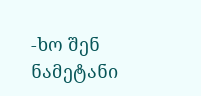-ხო შენ ნამეტანი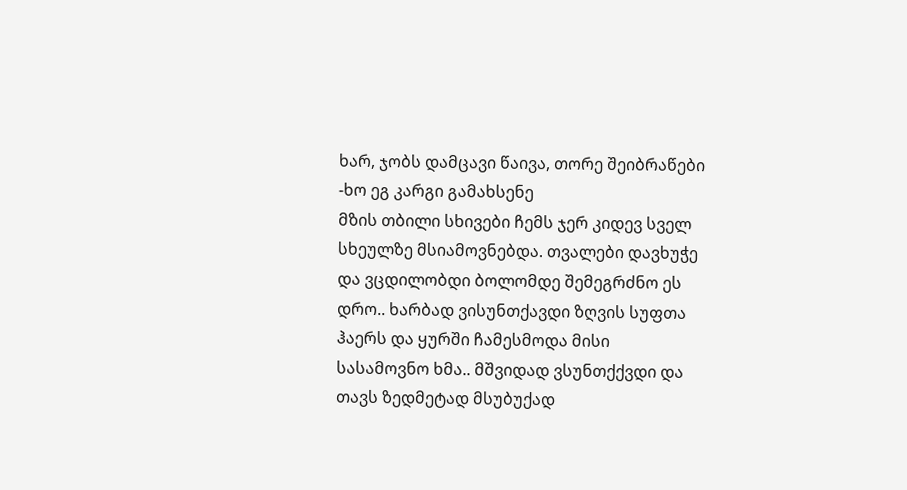ხარ, ჯობს დამცავი წაივა, თორე შეიბრაწები
-ხო ეგ კარგი გამახსენე
მზის თბილი სხივები ჩემს ჯერ კიდევ სველ სხეულზე მსიამოვნებდა. თვალები დავხუჭე და ვცდილობდი ბოლომდე შემეგრძნო ეს დრო.. ხარბად ვისუნთქავდი ზღვის სუფთა ჰაერს და ყურში ჩამესმოდა მისი სასამოვნო ხმა.. მშვიდად ვსუნთქქვდი და თავს ზედმეტად მსუბუქად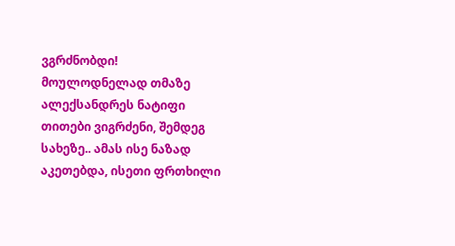ვგრძნობდი! მოულოდნელად თმაზე ალექსანდრეს ნატიფი თითები ვიგრძენი, შემდეგ სახეზე.. ამას ისე ნაზად აკეთებდა, ისეთი ფრთხილი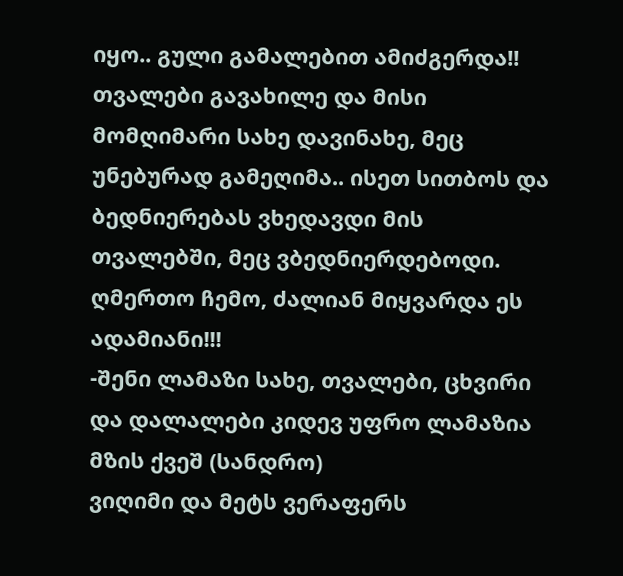იყო.. გული გამალებით ამიძგერდა!! თვალები გავახილე და მისი მომღიმარი სახე დავინახე, მეც უნებურად გამეღიმა.. ისეთ სითბოს და ბედნიერებას ვხედავდი მის თვალებში, მეც ვბედნიერდებოდი. ღმერთო ჩემო, ძალიან მიყვარდა ეს ადამიანი!!!
-შენი ლამაზი სახე, თვალები, ცხვირი და დალალები კიდევ უფრო ლამაზია მზის ქვეშ (სანდრო)
ვიღიმი და მეტს ვერაფერს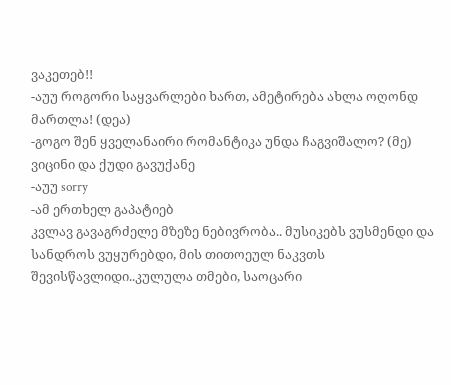ვაკეთებ!!
-აუუ როგორი საყვარლები ხართ, ამეტირება ახლა ოღონდ მართლა! (დეა)
-გოგო შენ ყველანაირი რომანტიკა უნდა ჩაგვიშალო? (მე)
ვიცინი და ქუდი გავუქანე
-აუუ sorry
-ამ ერთხელ გაპატიებ
კვლავ გავაგრძელე მზეზე ნებივრობა.. მუსიკებს ვუსმენდი და სანდროს ვუყურებდი, მის თითოეულ ნაკვთს შევისწავლიდი..კულულა თმები, საოცარი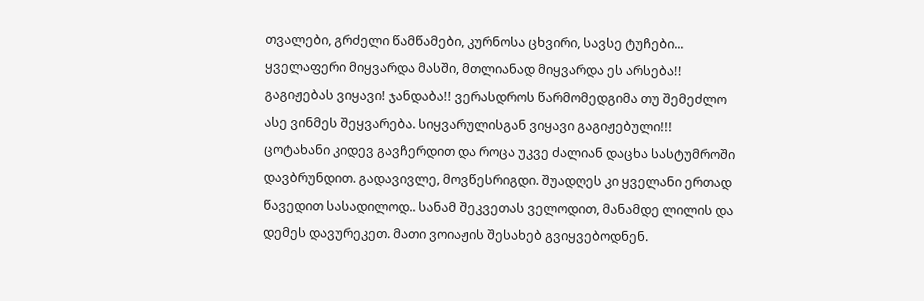თვალები, გრძელი წამწამები, კურნოსა ცხვირი, სავსე ტუჩები... ყველაფერი მიყვარდა მასში, მთლიანად მიყვარდა ეს არსება!! გაგიჟებას ვიყავი! ჯანდაბა!! ვერასდროს წარმომედგიმა თუ შემეძლო ასე ვინმეს შეყვარება. სიყვარულისგან ვიყავი გაგიჟებული!!!
ცოტახანი კიდევ გავჩერდით და როცა უკვე ძალიან დაცხა სასტუმროში დავბრუნდით. გადავივლე, მოვწესრიგდი. შუადღეს კი ყველანი ერთად წავედით სასადილოდ.. სანამ შეკვეთას ველოდით, მანამდე ლილის და დემეს დავურეკეთ. მათი ვოიაჟის შესახებ გვიყვებოდნენ.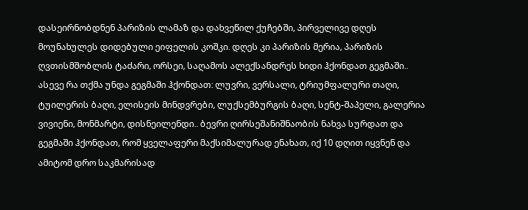დასეირნობდნენ პარიზის ლამაზ და დახვეწილ ქუჩებში, პირველივე დღეს მოუნახულეს დიდებული ეიფელის კოშკი. დღეს კი პარიზის მერია, პარიზის ღვთისმშობლის ტაძარი, ორსეი, საღამოს ალექსანდრეს ხიდი ჰქონდათ გეგმაში.. ასევე რა თქმა უნდა გეგმაში ჰქონდათ: ლუვრი, ვერსალი, ტრიუმფალური თაღი, ტუილერის ბაღი, ელისეის მინდვრები, ლუქსემბურგის ბაღი, სენტ-შაპელი, გალერია ვივიენი, მონმარტი, დისნეილენდი.. ბევრი ღირსეშანიშნაობის ნახვა სურდათ და გეგმაში ჰქონდათ, რომ ყველაფერი მაქსიმალურად ენახათ, იქ 10 დღით იყვნენ და ამიტომ დრო საკმარისად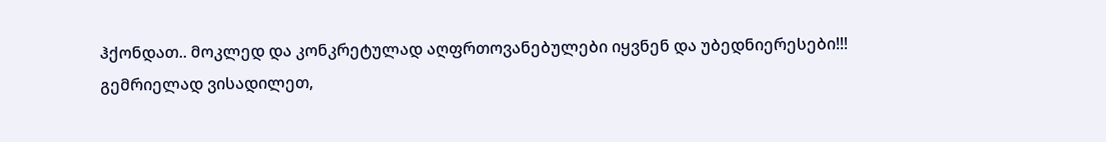ჰქონდათ.. მოკლედ და კონკრეტულად აღფრთოვანებულები იყვნენ და უბედნიერესები!!!
გემრიელად ვისადილეთ,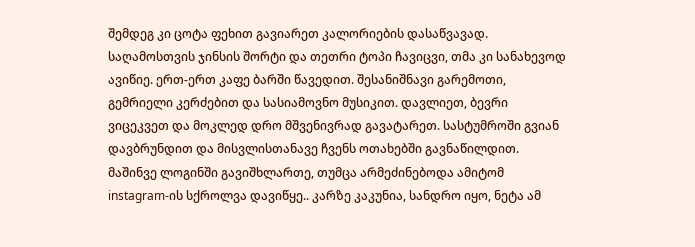შემდეგ კი ცოტა ფეხით გავიარეთ კალორიების დასაწვავად. საღამოსთვის ჯინსის შორტი და თეთრი ტოპი ჩავიცვი, თმა კი სანახევოდ ავიწიე. ერთ-ერთ კაფე ბარში წავედით. შესანიშნავი გარემოთი, გემრიელი კერძებით და სასიამოვნო მუსიკით. დავლიეთ, ბევრი ვიცეკვეთ და მოკლედ დრო მშვენივრად გავატარეთ. სასტუმროში გვიან დავბრუნდით და მისვლისთანავე ჩვენს ოთახებში გავნაწილდით. მაშინვე ლოგინში გავიშხლართე, თუმცა არმეძინებოდა ამიტომ instagram-ის სქროლვა დავიწყე.. კარზე კაკუნია, სანდრო იყო, ნეტა ამ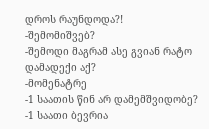დროს რაუნდოდა?!
-შემომიშვებ?
-შემოდი მაგრამ ასე გვიან რატო დამადექი აქ?
-მომენატრე
-1 საათის წინ არ დამემშვიდობე?
-1 საათი ბევრია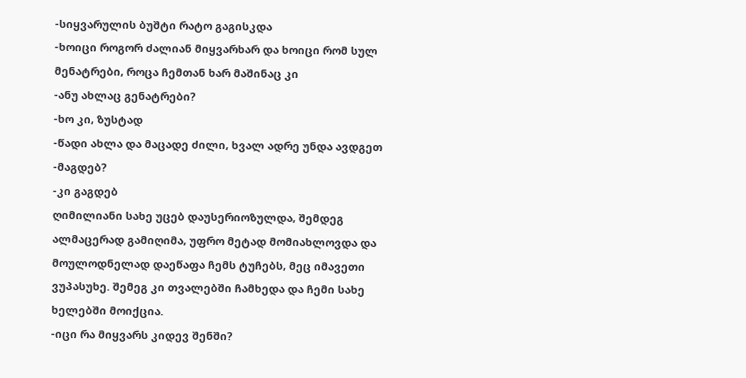-სიყვარულის ბუშტი რატო გაგისკდა
-ხოიცი როგორ ძალიან მიყვარხარ და ხოიცი რომ სულ მენატრები, როცა ჩემთან ხარ მაშინაც კი
-ანუ ახლაც გენატრები?
-ხო კი, ზუსტად
-წადი ახლა და მაცადე ძილი, ხვალ ადრე უნდა ავდგეთ
-მაგდებ?
-კი გაგდებ
ღიმილიანი სახე უცებ დაუსერიოზულდა, შემდეგ ალმაცერად გამიღიმა, უფრო მეტად მომიახლოვდა და მოულოდნელად დაეწაფა ჩემს ტუჩებს, მეც იმავეთი ვუპასუხე. შემეგ კი თვალებში ჩამხედა და ჩემი სახე ხელებში მოიქცია.
-იცი რა მიყვარს კიდევ შენში?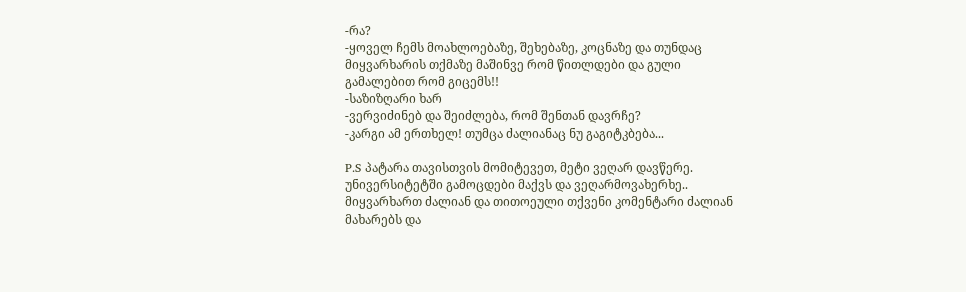-რა?
-ყოველ ჩემს მოახლოებაზე, შეხებაზე, კოცნაზე და თუნდაც მიყვარხარის თქმაზე მაშინვე რომ წითლდები და გული გამალებით რომ გიცემს!!
-საზიზღარი ხარ
-ვერვიძინებ და შეიძლება, რომ შენთან დავრჩე?
-კარგი ამ ერთხელ! თუმცა ძალიანაც ნუ გაგიტკბება...

P.S პატარა თავისთვის მომიტევეთ, მეტი ვეღარ დავწერე. უნივერსიტეტში გამოცდები მაქვს და ვეღარმოვახერხე.. მიყვარხართ ძალიან და თითოეული თქვენი კომენტარი ძალიან მახარებს და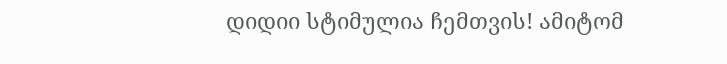დიდიი სტიმულია ჩემთვის! ამიტომ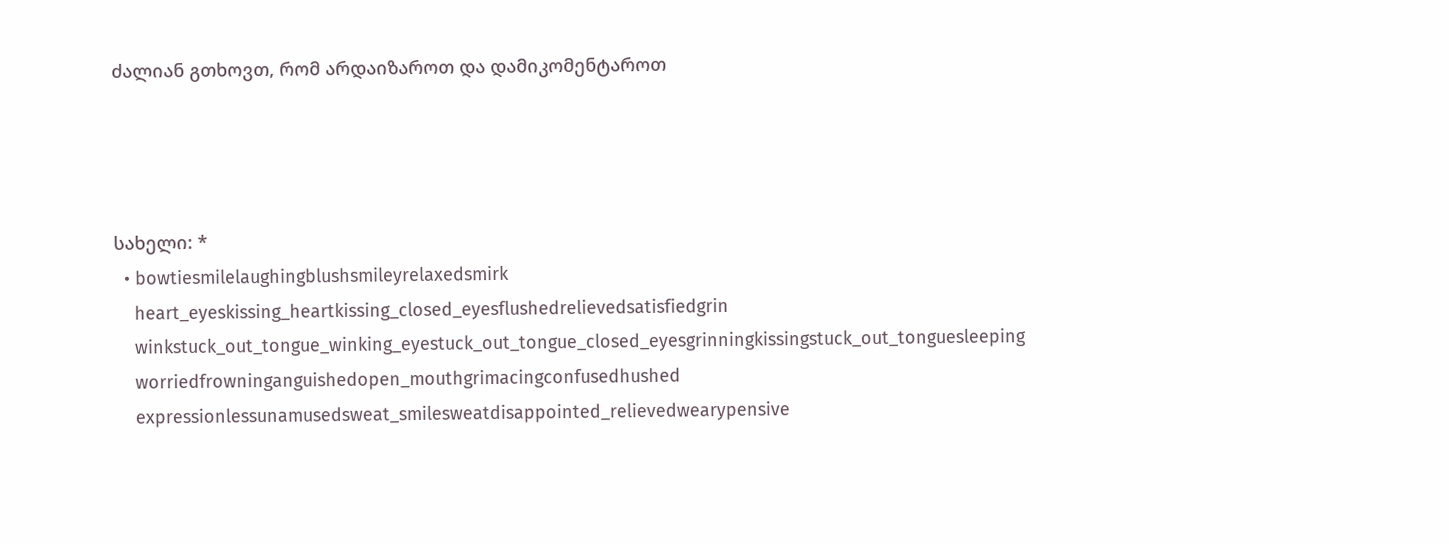ძალიან გთხოვთ, რომ არდაიზაროთ და დამიკომენტაროთ




სახელი: *
  • bowtiesmilelaughingblushsmileyrelaxedsmirk
    heart_eyeskissing_heartkissing_closed_eyesflushedrelievedsatisfiedgrin
    winkstuck_out_tongue_winking_eyestuck_out_tongue_closed_eyesgrinningkissingstuck_out_tonguesleeping
    worriedfrowninganguishedopen_mouthgrimacingconfusedhushed
    expressionlessunamusedsweat_smilesweatdisappointed_relievedwearypensive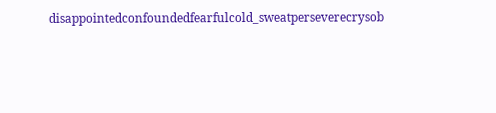disappointedconfoundedfearfulcold_sweatperseverecrysob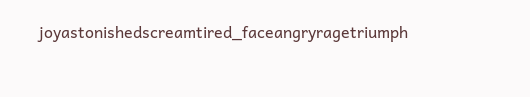joyastonishedscreamtired_faceangryragetriumph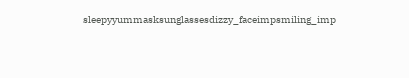sleepyyummasksunglassesdizzy_faceimpsmiling_imp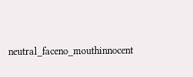neutral_faceno_mouthinnocent